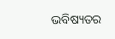ଭବିଷ୍ୟତର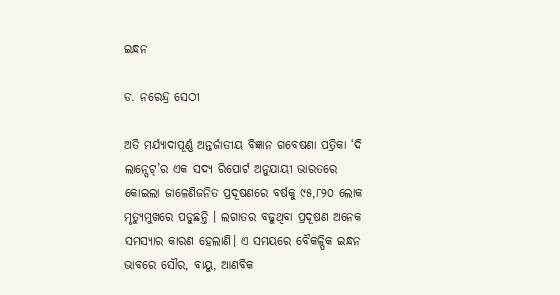ଇନ୍ଧନ

ଡ. ନରେନ୍ଦ୍ର ସେଠୀ

ଅତି ମର୍ଯ୍ୟାଦାପୂର୍ଣ୍ଣ ଅନ୍ତର୍ଜାତୀୟ ବିଜ୍ଞାନ ଗବେଷଣା ପତ୍ରିକା ‘ଦି ଲାନ୍ସେଟ୍‌’ର ଏକ ସଦ୍ୟ ରିପୋର୍ଟ ଅନୁଯାୟୀ ଭାରତରେ କୋଇଲା ଜାଳେଣିଜନିତ ପ୍ରଦୂଷଣରେ ବର୍ଷକୁ ୯୫,୮୨୦ ଲୋକ ମୃତ୍ୟୁମୁଖରେ ପଡୁଛନ୍ତି । ଲଗାତର ବଢୁଥିବା ପ୍ରଦୂଷଣ ଅନେକ ସମସ୍ୟାର କାରଣ ହେଲାଣି। ଏ ସମୟରେ ବୈକଳ୍ପିକ ଇନ୍ଧନ ଭାବରେ ସୌର, ବାୟୁ, ଆଣବିକ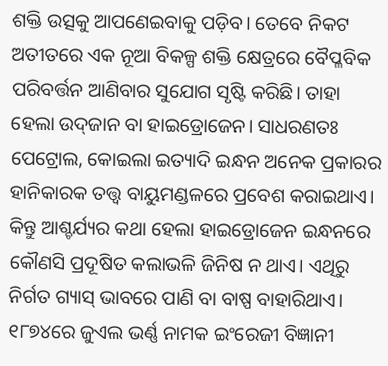ଶକ୍ତି ଉତ୍ସକୁ ଆପଣେଇବାକୁ ପଡ଼ିବ। ତେବେ ନିକଟ ଅତୀତରେ ଏକ ନୂଆ ବିକଳ୍ପ ଶକ୍ତି କ୍ଷେତ୍ରରେ ବୈପ୍ଳବିକ ପରିବର୍ତ୍ତନ ଆଣିବାର ସୁଯୋଗ ସୃଷ୍ଟି କରିଛି। ତାହା ହେଲା ଉଦ୍‌ଜାନ ବା ହାଇଡ୍ରୋଜେନ। ସାଧରଣତଃ ପେଟ୍ରୋଲ, କୋଇଲା ଇତ୍ୟାଦି ଇନ୍ଧନ ଅନେକ ପ୍ରକାରର ହାନିକାରକ ତତ୍ତ୍ୱ ବାୟୁମଣ୍ଡଳରେ ପ୍ରବେଶ କରାଇଥାଏ। କିନ୍ତୁ ଆଶ୍ଚର୍ଯ୍ୟର କଥା ହେଲା ହାଇଡ୍ରୋଜେନ ଇନ୍ଧନରେ କୌଣସି ପ୍ରଦୂଷିତ କଲାଭଳି ଜିନିଷ ନ ଥାଏ। ଏଥିରୁ ନିର୍ଗତ ଗ୍ୟାସ୍‌ ଭାବରେ ପାଣି ବା ବାଷ୍ପ ବାହାରିଥାଏ। ୧୮୭୪ରେ ଜୁଏଲ ଭର୍ଣ୍ଣ ନାମକ ଇଂରେଜୀ ବିଜ୍ଞାନୀ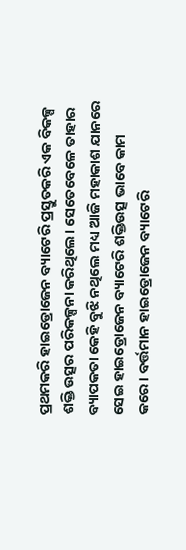ପ୍ରଥମକରି ହାଇଡ୍ରୋଜେନ ବ୍ୟାଟେରି ପ୍ରସ୍ତୁତକରି ଏକ ବିକଳ୍ପ ଶକ୍ତି ଉତ୍ସର ପରିକଳ୍ପନା କରିଥିଲେ। ସେତେବେଳେ ତାହାର ବ୍ୟାପକତା କେହି ବୁଝି ନଥିଲେ ମଧ୍ୟ ଆଜି ମହାକାଶ ଯାନରେ ସେଇ ହାଇଡ୍ରୋଜେନ ବ୍ୟାଟେରି ଶକ୍ତିଉତ୍ସ ଭାବେ କାମ କରେ। ବର୍ତ୍ତମାନ ହାଇଡ୍ରୋଜେନ ବ୍ୟାଟେରି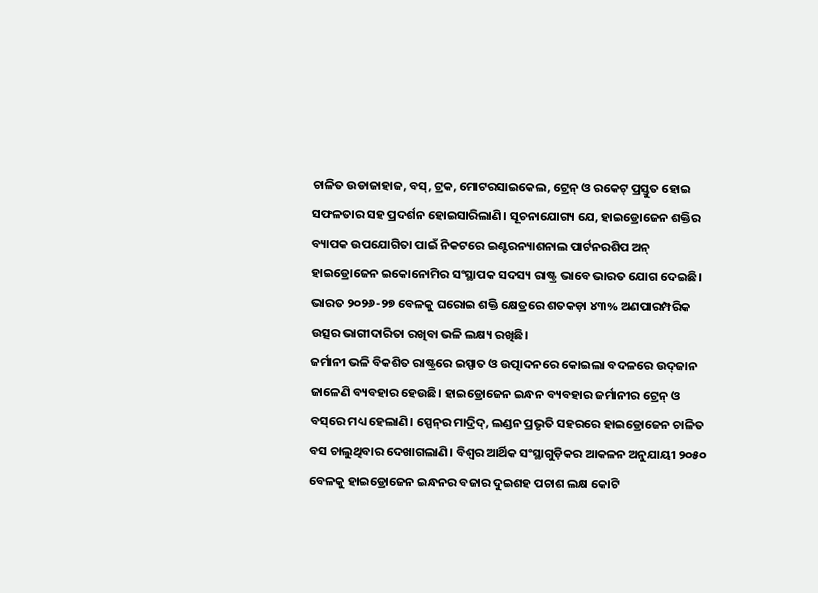ଚାଳିତ ଉଡାଜାହାଜ, ବସ୍‌, ଟ୍ରକ, ମୋଟରସାଇକେଲ, ଟ୍ରେନ୍‌ ଓ ରକେଟ୍‌ ପ୍ରସ୍ତୁତ ହୋଇ ସଫଳତାର ସହ ପ୍ରଦର୍ଶନ ହୋଇସାରିଲାଣି। ସୂଚନାଯୋଗ୍ୟ ଯେ, ହାଇଡ୍ରୋଜେନ ଶକ୍ତିର ବ୍ୟାପକ ଉପଯୋଗିତା ପାଇଁ ନିକଟରେ ଇଣ୍ଟରନ୍ୟାଶନାଲ ପାର୍ଟନରଶିପ ଅନ୍‌ ହାଇଡ୍ରୋଜେନ ଇକୋନୋମିର ସଂସ୍ଥାପକ ସଦସ୍ୟ ରାଷ୍ଟ୍ର ଭାବେ ଭାରତ ଯୋଗ ଦେଇଛି। ଭାରତ ୨୦୨୬-୨୭ ବେଳକୁ ଘରୋଇ ଶକ୍ତି କ୍ଷେତ୍ରରେ ଶତକଡ଼ା ୪୩% ଅଣପାରମ୍ପରିକ ଉତ୍ସର ଭାଗୀଦାରିତା ରଖିବା ଭଳି ଲକ୍ଷ୍ୟ ରଖିଛି।
ଜର୍ମାନୀ ଭଳି ବିକଶିତ ରାଷ୍ଟ୍ରରେ ଇସ୍ପାତ ଓ ଉତ୍ପାଦନରେ କୋଇଲା ବଦଳରେ ଉଦ୍‌ଜାନ ଜାଳେଣି ବ୍ୟବହାର ହେଉଛି। ହାଇଡ୍ରୋଜେନ ଇନ୍ଧନ ବ୍ୟବହାର ଜର୍ମାନୀର ଟ୍ରେନ୍‌ ଓ ବସ୍‌ରେ ମଧ୍ୟ ହେଲାଣି। ସ୍ପେନ୍‌ର ମାଦ୍ରିଦ୍‌, ଲଣ୍ଡନ ପ୍ରଭୃତି ସହରରେ ହାଇଡ୍ରୋଜେନ ଚାଳିତ ବସ ଚାଲୁଥିବାର ଦେଖାଗଲାଣି। ବିଶ୍ୱର ଆର୍ଥିକ ସଂସ୍ଥାଗୁଡ଼ିକର ଆକଳନ ଅନୁଯାୟୀ ୨୦୫୦ ବେଳକୁ ହାଇଡ୍ରୋଜେନ ଇନ୍ଧନର ବଜାର ଦୁଇଶହ ପଚାଶ ଲକ୍ଷ କୋଟି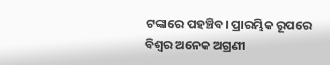ଟଙ୍କାରେ ପହଞ୍ଚିବ। ପ୍ରାରମ୍ଭିକ ରୂପରେ ବିଶ୍ୱର ଅନେକ ଅଗ୍ରଣୀ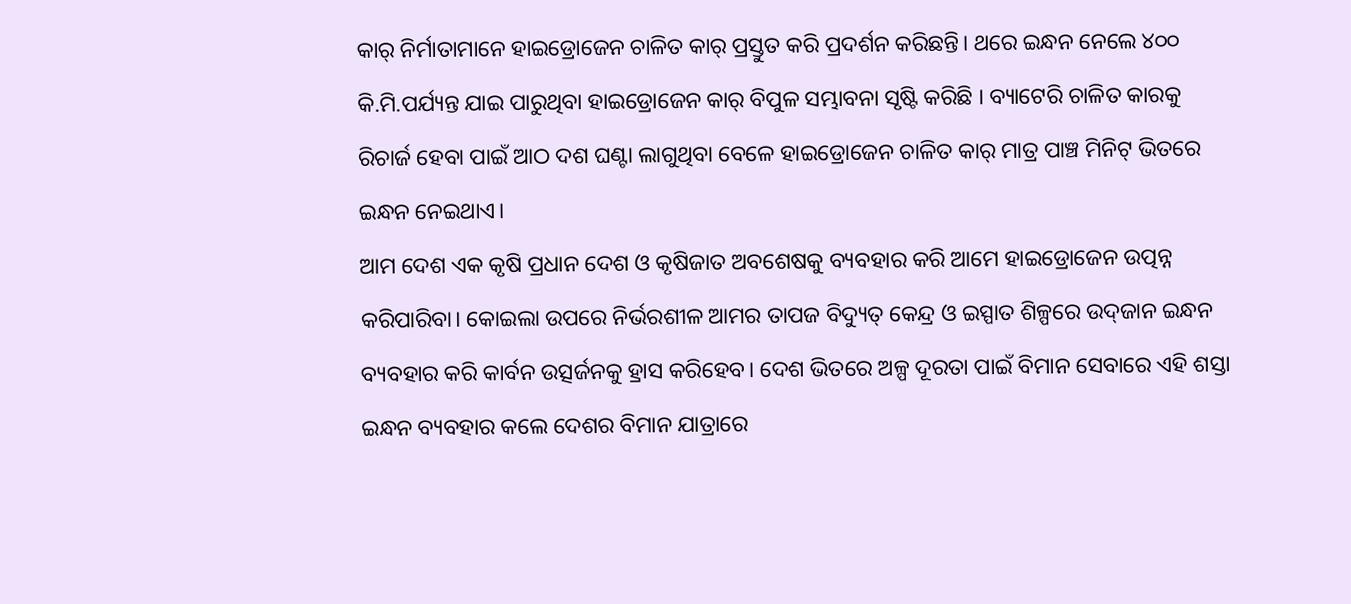କାର୍‌ ନିର୍ମାତାମାନେ ହାଇଡ୍ରୋଜେନ ଚାଳିତ କାର୍‌ ପ୍ରସ୍ତୁତ କରି ପ୍ରଦର୍ଶନ କରିଛନ୍ତି। ଥରେ ଇନ୍ଧନ ନେଲେ ୪୦୦ କି.ମି.ପର୍ଯ୍ୟନ୍ତ ଯାଇ ପାରୁଥିବା ହାଇଡ୍ରୋଜେନ କାର୍‌ ବିପୁଳ ସମ୍ଭାବନା ସୃଷ୍ଟି କରିଛି । ବ୍ୟାଟେରି ଚାଳିତ କାରକୁ ରିଚାର୍ଜ ହେବା ପାଇଁ ଆଠ ଦଶ ଘଣ୍ଟା ଲାଗୁଥିବା ବେଳେ ହାଇଡ୍ରୋଜେନ ଚାଳିତ କାର୍‌ ମାତ୍ର ପାଞ୍ଚ ମିନିଟ୍‌ ଭିତରେ ଇନ୍ଧନ ନେଇଥାଏ।
ଆମ ଦେଶ ଏକ କୃଷି ପ୍ରଧାନ ଦେଶ ଓ କୃଷିଜାତ ଅବଶେଷକୁ ବ୍ୟବହାର କରି ଆମେ ହାଇଡ୍ରୋଜେନ ଉତ୍ପନ୍ନ କରିପାରିବା। କୋଇଲା ଉପରେ ନିର୍ଭରଶୀଳ ଆମର ତାପଜ ବିଦ୍ୟୁତ୍‌ କେନ୍ଦ୍ର ଓ ଇସ୍ପାତ ଶିଳ୍ପରେ ଉଦ୍‌ଜାନ ଇନ୍ଧନ ବ୍ୟବହାର କରି କାର୍ବନ ଉତ୍ସର୍ଜନକୁ ହ୍ରାସ କରିହେବ। ଦେଶ ଭିତରେ ଅଳ୍ପ ଦୂରତା ପାଇଁ ବିମାନ ସେବାରେ ଏହି ଶସ୍ତା ଇନ୍ଧନ ବ୍ୟବହାର କଲେ ଦେଶର ବିମାନ ଯାତ୍ରାରେ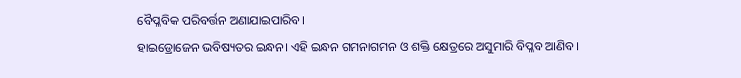ବୈପ୍ଳବିକ ପରିବର୍ତ୍ତନ ଅଣାଯାଇପାରିବ।
ହାଇଡ୍ରୋଜେନ ଭବିଷ୍ୟତର ଇନ୍ଧନ। ଏହି ଇନ୍ଧନ ଗମନାଗମନ ଓ ଶକ୍ତି କ୍ଷେତ୍ରରେ ଅସୁମାରି ବିପ୍ଳବ ଆଣିବ।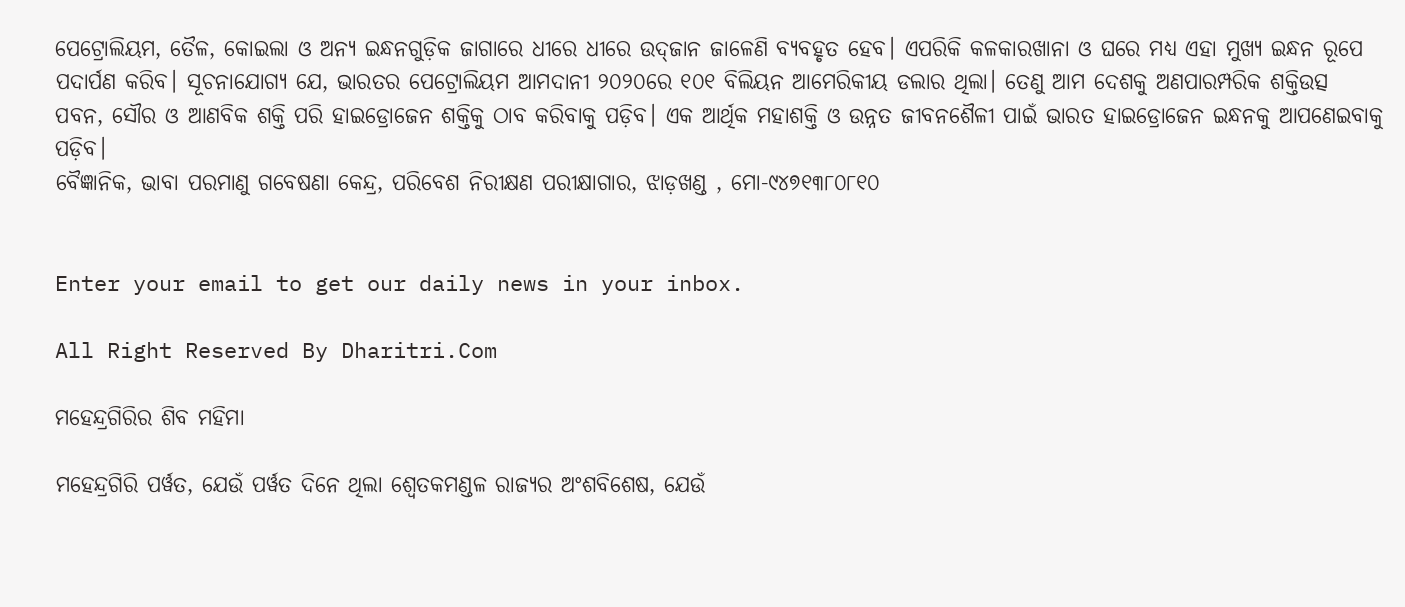ପେଟ୍ରୋଲିୟମ, ତୈଳ, କୋଇଲା ଓ ଅନ୍ୟ ଇନ୍ଧନଗୁଡ଼ିକ ଜାଗାରେ ଧୀରେ ଧୀରେ ଉଦ୍‌ଜାନ ଜାଳେଣି ବ୍ୟବହୃତ ହେବ। ଏପରିକି କଳକାରଖାନା ଓ ଘରେ ମଧ୍ୟ ଏହା ମୁଖ୍ୟ ଇନ୍ଧନ ରୂପେ ପଦାର୍ପଣ କରିବ। ସୂଚନାଯୋଗ୍ୟ ଯେ, ଭାରତର ପେଟ୍ରୋଲିୟମ ଆମଦାନୀ ୨୦୨୦ରେ ୧୦୧ ବିଲିୟନ ଆମେରିକୀୟ ଡଲାର ଥିଲା। ତେଣୁ ଆମ ଦେଶକୁ ଅଣପାରମ୍ପରିକ ଶକ୍ତିଉତ୍ସ ପବନ, ସୌର ଓ ଆଣବିକ ଶକ୍ତି ପରି ହାଇଡ୍ରୋଜେନ ଶକ୍ତିକୁ ଠାବ କରିବାକୁ ପଡ଼ିବ। ଏକ ଆର୍ଥିକ ମହାଶକ୍ତି ଓ ଉନ୍ନତ ଜୀବନଶୈଳୀ ପାଇଁ ଭାରତ ହାଇଡ୍ରୋଜେନ ଇନ୍ଧନକୁ ଆପଣେଇବାକୁ ପଡ଼ିବ।
ବୈଜ୍ଞାନିକ, ଭାବା ପରମାଣୁ ଗବେଷଣା କେନ୍ଦ୍ର, ପରିବେଶ ନିରୀକ୍ଷଣ ପରୀକ୍ଷାଗାର, ଝାଡ଼ଖଣ୍ଡ , ମୋ-୯୪୭୧୩୮୦୮୧୦


Enter your email to get our daily news in your inbox.

All Right Reserved By Dharitri.Com

ମହେନ୍ଦ୍ରଗିରିର ଶିବ ମହିମା

ମହେନ୍ଦ୍ରଗିରି ପର୍ୱତ, ଯେଉଁ ପର୍ୱତ ଦିନେ ଥିଲା ଶ୍ୱେତକମଣ୍ଡଳ ରାଜ୍ୟର ଅଂଶବିଶେଷ, ଯେଉଁ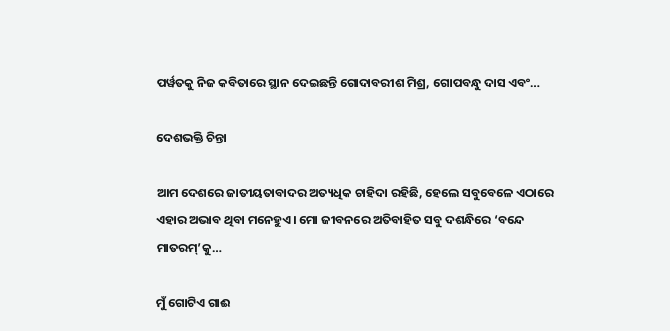ପର୍ୱତକୁ ନିଜ କବିତାରେ ସ୍ଥାନ ଦେଇଛନ୍ତି ଗୋଦାବରୀଶ ମିଶ୍ର, ଗୋପବନ୍ଧୁ ଦାସ ଏବଂ…

ଦେଶଭକ୍ତି ଚିନ୍ତା

ଆମ ଦେଶରେ ଜାତୀୟତାବାଦର ଅତ୍ୟଧିକ ଚାହିଦା ରହିଛି, ହେଲେ ସବୁବେଳେ ଏଠାରେ ଏହାର ଅଭାବ ଥିବା ମନେହୁଏ। ମୋ ଜୀବନରେ ଅତିବାହିତ ସବୁ ଦଶନ୍ଧିରେ ‘ବନ୍ଦେ ମାତରମ୍‌’କୁ…

ମୁଁ ଗୋଟିଏ ଗାଈ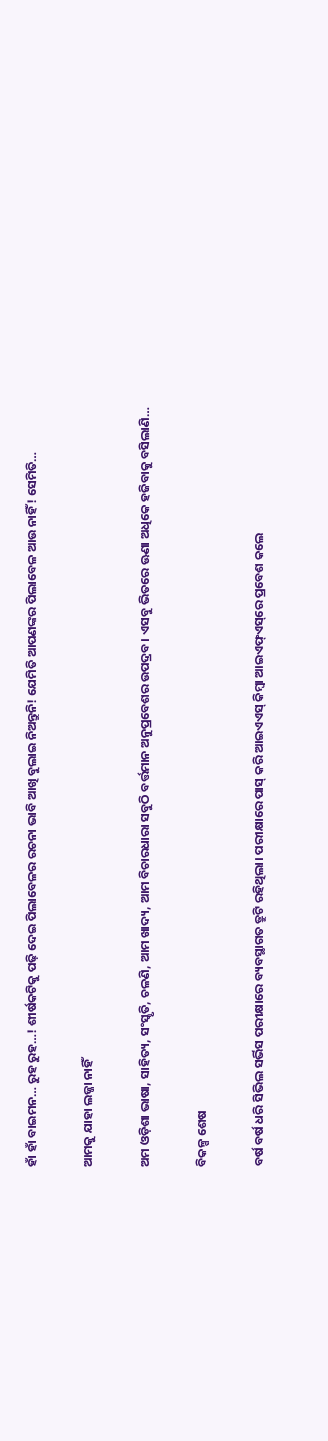ହାଁ ହାଁ ବାଇମନ… ରୁହ ରୁହ…! ଶୀର୍ଷକଟିକୁ ପଢ଼ି ଦେଇ ପିଲାବେଳର ରଚନା ଭାବି ଆଖି ବୁଲାଇ ନିଅନ୍ତୁନି! ଯେମିତି ଆପଣଙ୍କର ପିଲାବେଳ ଆଉ ନାହିଁ! ସେମିତି…

ଆମକୁ ଯାହା ଲଜ୍ଜା ନାହିଁ

ଅମ ଓଡ଼ିଶା ଭାଷା, ସାହିତ୍ୟ, ସଂସ୍କୃତି, ଚଳଣି, ଆମ ଖାଦ୍ୟ, ଆମ ବିଚାରଧାରା ସବୁଠି ବର୍ତ୍ତମାନ ଅନୁପ୍ରବେଶର ଉପଦ୍ରବ। ଏସବୁ ଭିତରେ ଊଣା ଅଧିକେ ହଜିବାକୁ ବସିଲାଣି…

ବିକଳ୍ପ ଶେଷ

ବର୍ଷ ବର୍ଷ ଧରି ସିଭିଲ ସର୍ଭିସ ପରୀକ୍ଷାରେ ବ୍ୟବସ୍ଥାଗତ ତ୍ରୁଟି ରହିଥିଲା। ପରୀକ୍ଷାରେ ପାସ୍‌ କରି ଆଇଏଏସ୍‌ କିମ୍ବା ଆଇଏଫ୍‌ଏସ୍‌ରେ ପ୍ରବେଶ କଲେ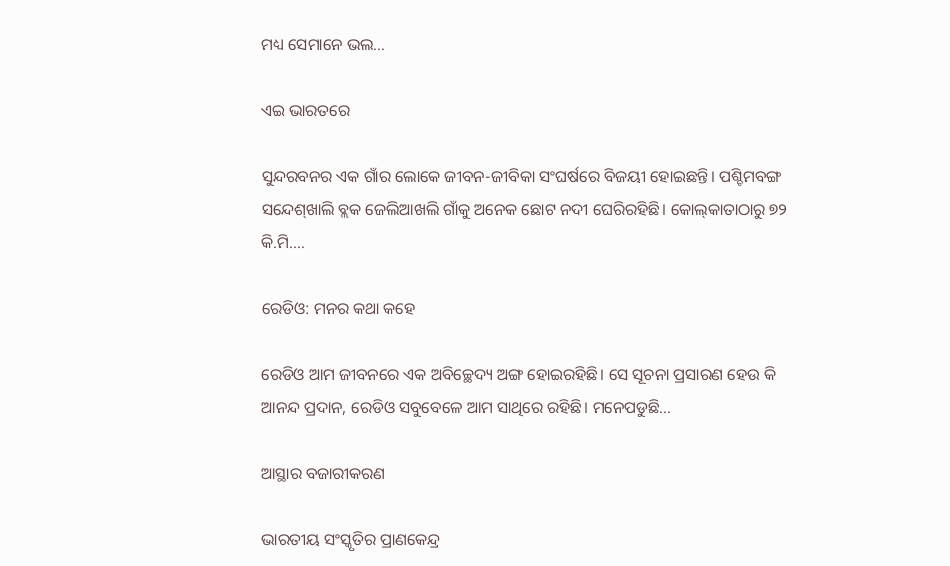ମଧ୍ୟ ସେମାନେ ଭଲ…

ଏଇ ଭାରତରେ

ସୁନ୍ଦରବନର ଏକ ଗାଁର ଲୋକେ ଜୀବନ-ଜୀବିକା ସଂଘର୍ଷରେ ବିଜୟୀ ହୋଇଛନ୍ତି। ପଶ୍ଚିମବଙ୍ଗ ସନ୍ଦେଶ୍‌ଖାଲି ବ୍ଲକ ଜେଲିଆଖଲି ଗାଁକୁ ଅନେକ ଛୋଟ ନଦୀ ଘେରିରହିଛି। କୋଲ୍‌କାତାଠାରୁ ୭୨ କି.ମି.…

ରେଡିଓ: ମନର କଥା କହେ

ରେଡିଓ ଆମ ଜୀବନରେ ଏକ ଅବିଚ୍ଛେଦ୍ୟ ଅଙ୍ଗ ହୋଇରହିଛି। ସେ ସୂଚନା ପ୍ରସାରଣ ହେଉ କି ଆନନ୍ଦ ପ୍ରଦାନ, ରେଡିଓ ସବୁବେଳେ ଆମ ସାଥିରେ ରହିଛି। ମନେପଡୁଛି…

ଆସ୍ଥାର ବଜାରୀକରଣ

ଭାରତୀୟ ସଂସ୍କୃତିର ପ୍ରାଣକେନ୍ଦ୍ର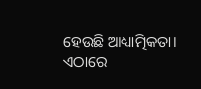ହେଉଛି ଆଧ୍ୟାତ୍ମିକତା। ଏଠାରେ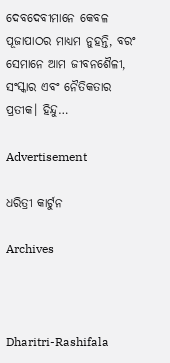ଦେବଦେବୀମାନେ କେବଳ ପୂଜାପାଠର ମାଧ୍ୟମ ନୁହନ୍ତି, ବରଂ ସେମାନେ ଆମ ଜୀବନଶୈଳୀ, ସଂସ୍କାର ଏବଂ ନୈତିକତାର ପ୍ରତୀକ। ହିନ୍ଦୁ…

Advertisement

ଧରିତ୍ରୀ କାର୍ଟୁନ

Archives



Dharitri-Rashifala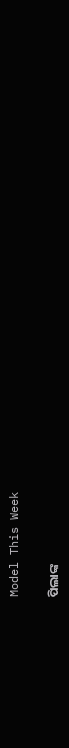Model This Week

ପିଲାଙ୍କ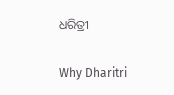ଧରିତ୍ରୀ

Why Dharitri